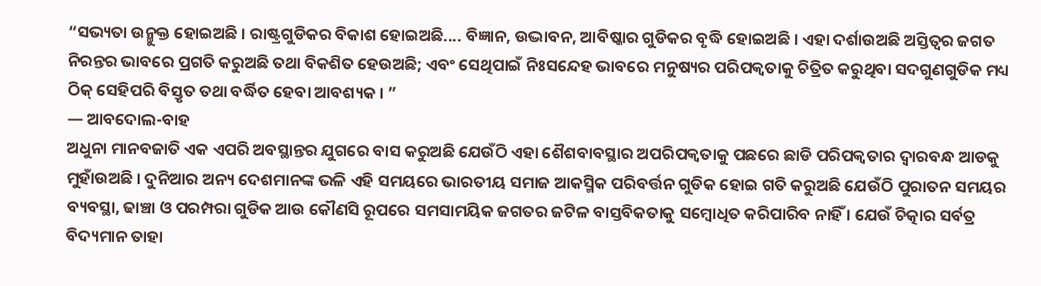“ସଭ୍ୟତା ଉନ୍ମୁକ୍ତ ହୋଇଅଛି । ରାଷ୍ଟ୍ରଗୁଡିକର ବିକାଶ ହୋଇଅଛି.... ବିଜ୍ଞାନ, ଉଦ୍ଭାବନ, ଆବିଷ୍କାର ଗୁଡିକର ବୃଦ୍ଧି ହୋଇଅଛି । ଏହା ଦର୍ଶାଉଅଛି ଅସ୍ତିତ୍ୱର ଜଗତ ନିରନ୍ତର ଭାବରେ ପ୍ରଗତି କରୁଅଛି ତଥା ବିକଶିତ ହେଉଅଛି; ଏବଂ ସେଥିପାଇଁ ନିଃସନ୍ଦେହ ଭାବରେ ମନୁଷ୍ୟର ପରିପକ୍ୱତାକୁ ଚିତ୍ରିତ କରୁଥିବା ସଦଗୁଣଗୁଡିକ ମଧ୍ୟ ଠିକ୍ ସେହିପରି ବିସ୍ତୃତ ତଥା ବର୍ଦ୍ଧିତ ହେବା ଆବଶ୍ୟକ । ”
— ଆବଦୋଲ-ବାହ
ଅଧୁନା ମାନବଜାତି ଏକ ଏପରି ଅବସ୍ଥାନ୍ତର ଯୁଗରେ ବାସ କରୁଅଛି ଯେଉଁଠି ଏହା ଶୈଶବାବସ୍ଥାର ଅପରିପକ୍ୱତାକୁ ପଛରେ ଛାଡି ପରିପକ୍ୱତାର ଦ୍ୱାରବନ୍ଧ ଆଡକୁ ମୁହାଁଉଅଛି । ଦୁନିଆର ଅନ୍ୟ ଦେଶମାନଙ୍କ ଭଳି ଏହି ସମୟରେ ଭାରତୀୟ ସମାଜ ଆକସ୍ମିକ ପରିବର୍ତ୍ତନ ଗୁଡିକ ହୋଇ ଗତି କରୁଅଛି ଯେଉଁଠି ପୁରାତନ ସମୟର ବ୍ୟବସ୍ଥା, ଢାଞ୍ଚା ଓ ପରମ୍ପରା ଗୁଡିକ ଆଉ କୌଣସି ରୂପରେ ସମସାମୟିକ ଜଗତର ଜଟିଳ ବାସ୍ତବିକତାକୁ ସମ୍ବୋଧିତ କରିପାରିବ ନାହିଁ । ଯେଉଁ ଚିତ୍କାର ସର୍ବତ୍ର ବିଦ୍ୟମାନ ତାହା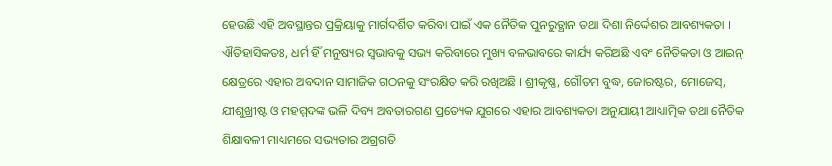ହେଉଛି ଏହି ଅବସ୍ଥାନ୍ତର ପ୍ରକ୍ରିୟାକୁ ମାର୍ଗଦର୍ଶିତ କରିବା ପାଇଁ ଏକ ନୈତିକ ପୁନରୁତ୍ଥାନ ତଥା ଦିଶା ନିର୍ଦ୍ଦେଶର ଆବଶ୍ୟକତା ।
ଐତିହାସିକତଃ, ଧର୍ମ ହିଁ ମନୁଷ୍ୟର ସ୍ୱଭାବକୁ ସଭ୍ୟ କରିବାରେ ମୁଖ୍ୟ ବଳଭାବରେ କାର୍ଯ୍ୟ କରିଅଛି ଏବଂ ନୈତିକତା ଓ ଆଇନ୍ କ୍ଷେତ୍ରରେ ଏହାର ଅବଦାନ ସାମାଜିକ ଗଠନକୁ ସଂରକ୍ଷିତ କରି ରଖିଅଛି । ଶ୍ରୀକୃଷ୍ଣ, ଗୌତମ ବୁଦ୍ଧ, ଜୋରଷ୍ଟର, ମୋଜେସ୍, ଯୀଶୁଖ୍ରୀଷ୍ଟ ଓ ମହମ୍ମଦଙ୍କ ଭଳି ଦିବ୍ୟ ଅବତାରଗଣ ପ୍ରତ୍ୟେକ ଯୁଗରେ ଏହାର ଆବଶ୍ୟକତା ଅନୁଯାୟୀ ଆଧ୍ୟାତ୍ମିକ ତଥା ନୈତିକ ଶିକ୍ଷାବଳୀ ମାଧ୍ୟମରେ ସଭ୍ୟତାର ଅଗ୍ରଗତି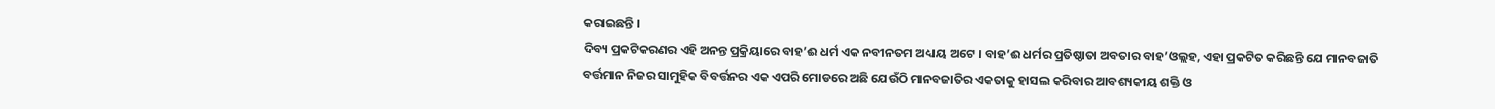କରାଇଛନ୍ତି ।
ଦିବ୍ୟ ପ୍ରକଟିକରଣର ଏହି ଅନନ୍ତ ପ୍ରକ୍ରିୟାରେ ବାହ’ଈ ଧର୍ମ ଏକ ନବୀନତମ ଅଧ୍ୟାୟ ଅଟେ । ବାହ’ଈ ଧର୍ମର ପ୍ରତିଷ୍ଠାତା ଅବତାର ବାହ’ଓଲ୍ଲହ, ଏହା ପ୍ରକଟିତ କରିଛନ୍ତି ଯେ ମାନବଜାତି ବର୍ତ୍ତମାନ ନିଜର ସାମୁହିକ ବିବର୍ତ୍ତନର ଏକ ଏପରି ମୋଡରେ ଅଛି ଯେଉଁଠି ମାନବଜାତିର ଏକତାକୁ ହାସଲ କରିବାର ଆବଶ୍ୟକୀୟ ଶକ୍ତି ଓ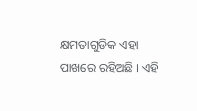କ୍ଷମତାଗୁଡିକ ଏହା ପାଖରେ ରହିଅଛି । ଏହି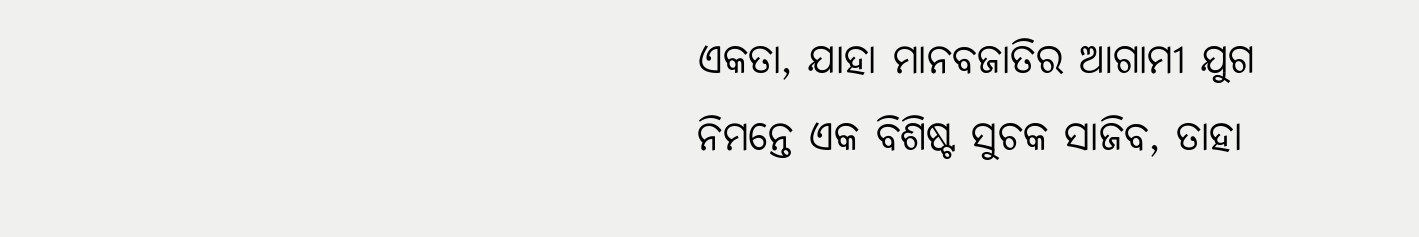ଏକତା, ଯାହା ମାନବଜାତିର ଆଗାମୀ ଯୁଗ ନିମନ୍ତେ ଏକ ବିଶିଷ୍ଟ ସୁଚକ ସାଜିବ, ତାହା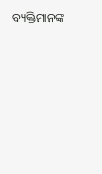ବ୍ୟକ୍ତିମାନଙ୍କ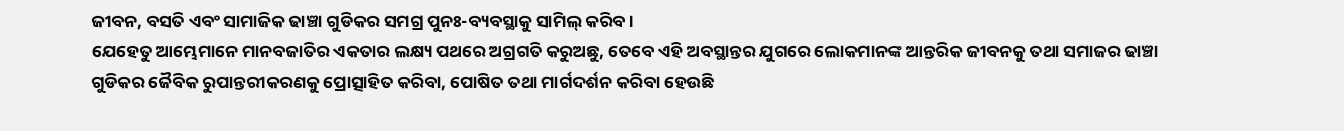ଜୀବନ, ବସତି ଏବଂ ସାମାଜିକ ଢାଞ୍ଚା ଗୁଡିକର ସମଗ୍ର ପୁନଃ-ବ୍ୟବସ୍ଥାକୁ ସାମିଲ୍ କରିବ ।
ଯେହେତୁ ଆମ୍ଭେମାନେ ମାନବଜାତିର ଏକତାର ଲକ୍ଷ୍ୟ ପଥରେ ଅଗ୍ରଗତି କରୁଅଛୁ, ତେବେ ଏହି ଅବସ୍ଥାନ୍ତର ଯୁଗରେ ଲୋକମାନଙ୍କ ଆନ୍ତରିକ ଜୀବନକୁ ତଥା ସମାଜର ଢାଞ୍ଚା ଗୁଡିକର ଜୈବିକ ରୁପାନ୍ତରୀକରଣକୁ ପ୍ରୋତ୍ସାହିତ କରିବା, ପୋଷିତ ତଥା ମାର୍ଗଦର୍ଶନ କରିବା ହେଉଛି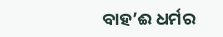ବାହ’ଈ ଧର୍ମର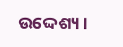ଉଦ୍ଦେଶ୍ୟ ।